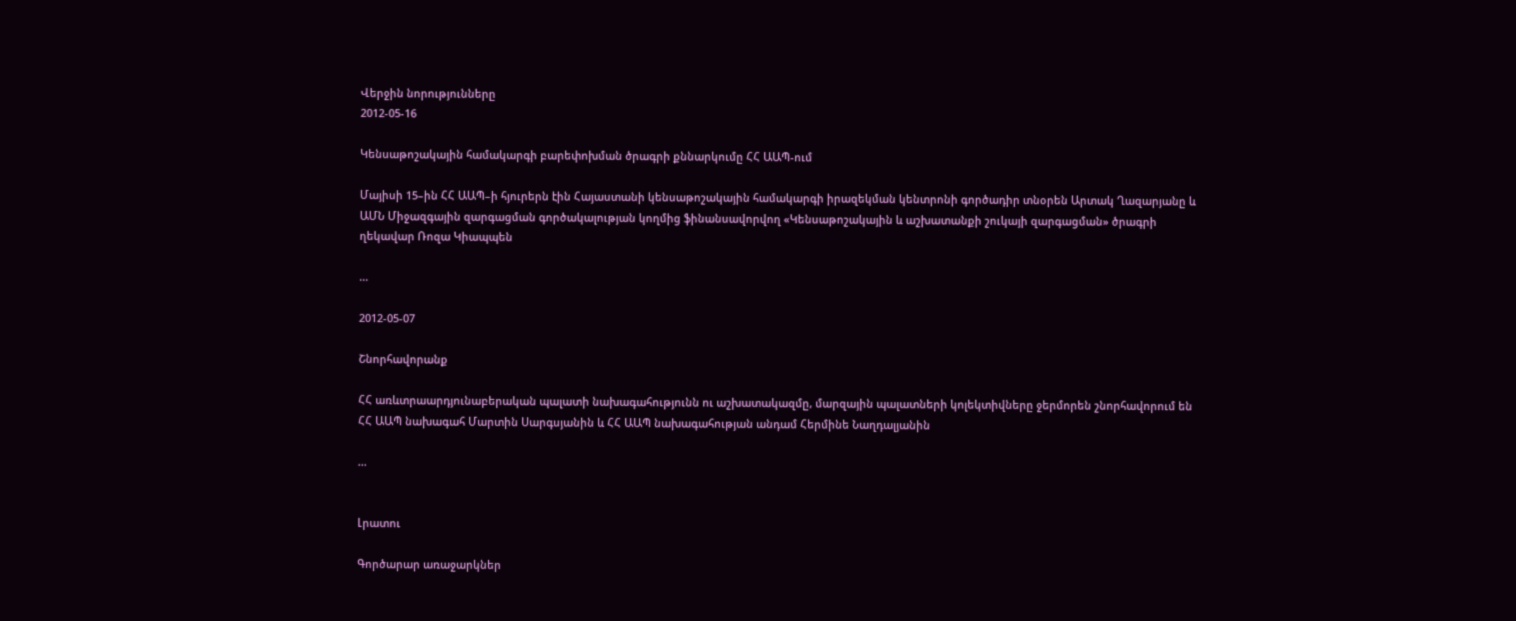Վերջին նորությունները
2012-05-16

Կենսաթոշակային համակարգի բարեփոխման ծրագրի քննարկումը ՀՀ ԱԱՊ-ում

Մայիսի 15–ին ՀՀ ԱԱՊ–ի հյուրերն էին Հայաստանի կենսաթոշակային համակարգի իրազեկման կենտրոնի գործադիր տնօրեն Արտակ Ղազարյանը և ԱՄՆ Միջազգային զարգացման գործակալության կողմից ֆինանսավորվող «Կենսաթոշակային և աշխատանքի շուկայի զարգացման» ծրագրի ղեկավար Ռոզա Կիապպեն

...

2012-05-07

Շնորհավորանք

ՀՀ առևտրաարդյունաբերական պալատի նախագահությունն ու աշխատակազմը, մարզային պալատների կոլեկտիվները ջերմորեն շնորհավորում են ՀՀ ԱԱՊ նախագահ Մարտին Սարգսյանին և ՀՀ ԱԱՊ նախագահության անդամ Հերմինե Նաղդալյանին

...


Լրատու

Գործարար առաջարկներ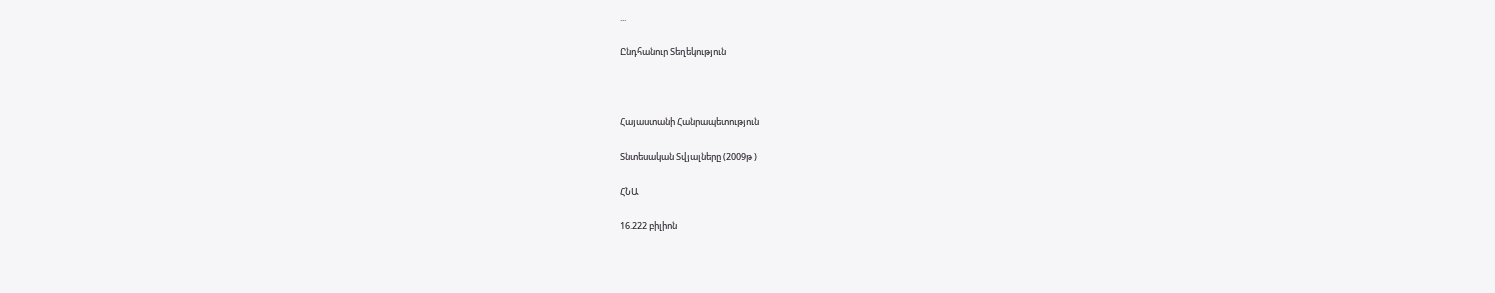...

Ընդհանուր Տեղեկություն



Հայաստանի Հանրապետություն

Տնտեսական Տվյալները (2009թ )

ՀՆԱ

16.222 բիլիոն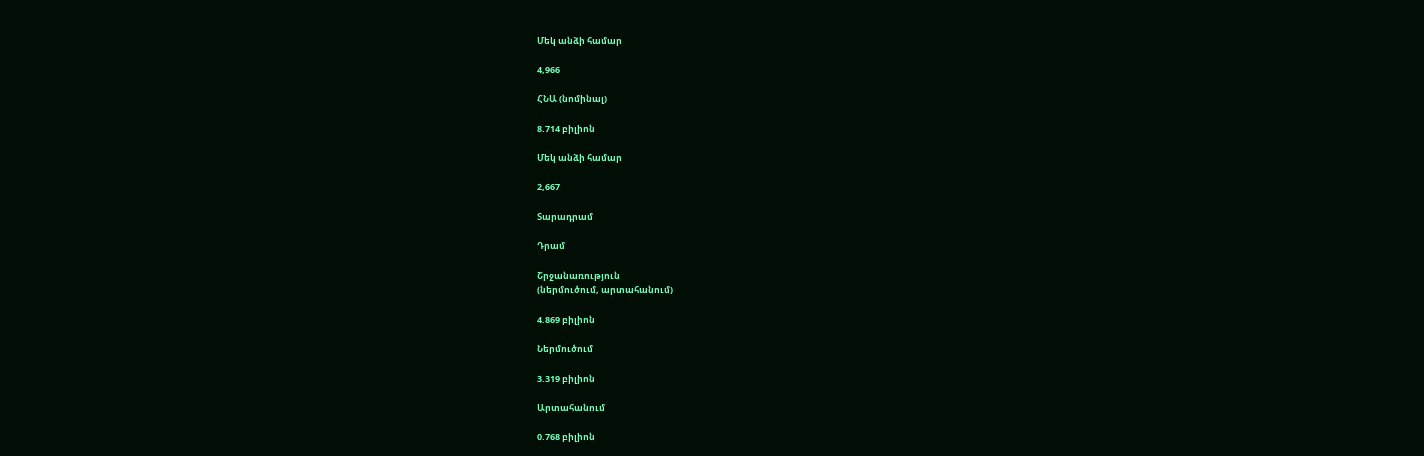Մեկ անձի համար

4,966

ՀՆԱ (նոմինալ)

8.714 բիլիոն

Մեկ անձի համար

2,667

Տարադրամ

Դրամ

Շրջանառություն
(ներմուծում, արտահանում)

4.869 բիլիոն

Ներմուծում

3.319 բիլիոն

Արտահանում

0.768 բիլիոն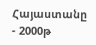Հայաստանը - 2000թ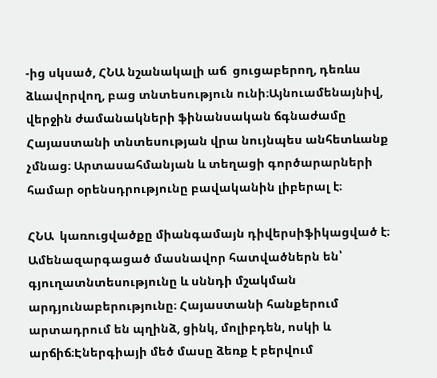-ից սկսած, ՀՆԱ նշանակալի աճ  ցուցաբերող, դեռևս ձևավորվող, բաց տնտեսություն ունի։Այնուամենայնիվ, վերջին ժամանակների ֆինանսական ճգնաժամը Հայաստանի տնտեսության վրա նույնպես անհետևանք չմնաց։ Արտասահմանյան և տեղացի գործարարների համար օրենսդրությունը բավականին լիբերալ է։

ՀՆԱ  կառուցվածքը միանգամայն դիվերսիֆիկացված է։ Ամենազարգացած մասնավոր հատվածներն են՝ գյուղատնտեսությունը և սննդի մշակման արդյունաբերությունը։ Հայաստանի հանքերում արտադրում են պղինձ, ցինկ, մոլիբդեն, ոսկի և արճիճ։Էներգիայի մեծ մասը ձեռք է բերվում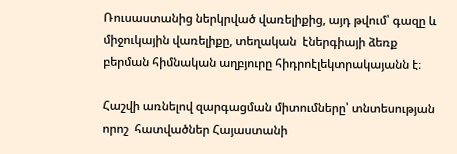Ռուսաստանից ներկրված վառելիքից, այդ թվում՝ գազը և միջուկային վառելիքը, տեղական  էներգիայի ձեռք բերման հիմնական աղբյուրը հիդրոէլեկտրակայանն է։

Հաշվի առնելով զարգացման միտումները՝ տնտեսության որոշ  հատվածներ Հայաստանի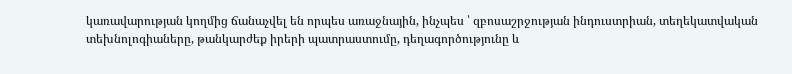կառավարության կողմից ճանաչվել են որպես առաջնային, ինչպես ՝ զբոսաշրջության ինդուստրիան, տեղեկատվական տեխնոլոգիաները, թանկարժեք իրերի պատրաստումը, դեղագործությունը և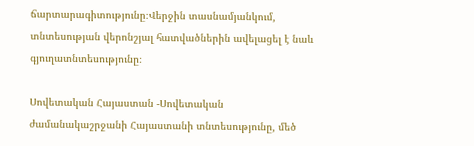ճարտարագիտությունը։Վերջին տասնամյանկում, տնտեսության վերոնշյալ հատվածներին ավելացել է նաև գյուղատնտեսությունը։

Սովետական Հայաստան -Սովետական ժամանակաշրջանի Հայաստանի տնտեսությունը, մեծ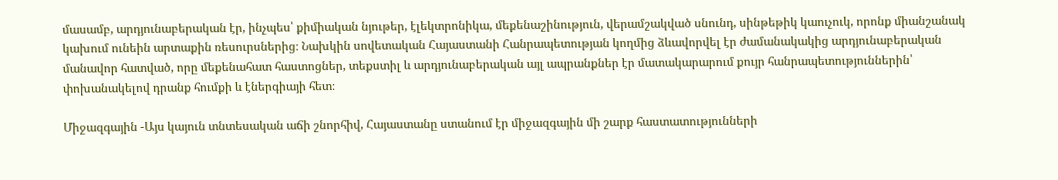մասամբ, արդյունաբերական էր, ինչպես՝ քիմիական նյութեր, էլեկտրոնիկա, մեքենաշինություն, վերամշակված սնունդ, սինթեթիկ կաուչուկ, որոնք միանշանակ կախում ունեին արտաքին ռեսուրսներից։ Նախկին սովետական Հայաստանի Հանրապետության կողմից ձևավորվել էր ժամանակակից արդյունաբերական մանավոր հատված, որը մեքենահատ հաստոցներ, տեքստիլ և արդյունաբերական այլ ապրանքներ էր մատակարարում քույր հանրապետություններին՝ փոխանակելով դրանք հումքի և էներգիայի հետ։

Միջազգային -Այս կայուն տնտեսական աճի շնորհիվ, Հայաստանը ստանում էր միջազգային մի շարք հաստատությունների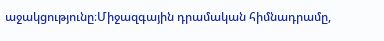աջակցությունը։Միջազգային դրամական հիմնադրամը,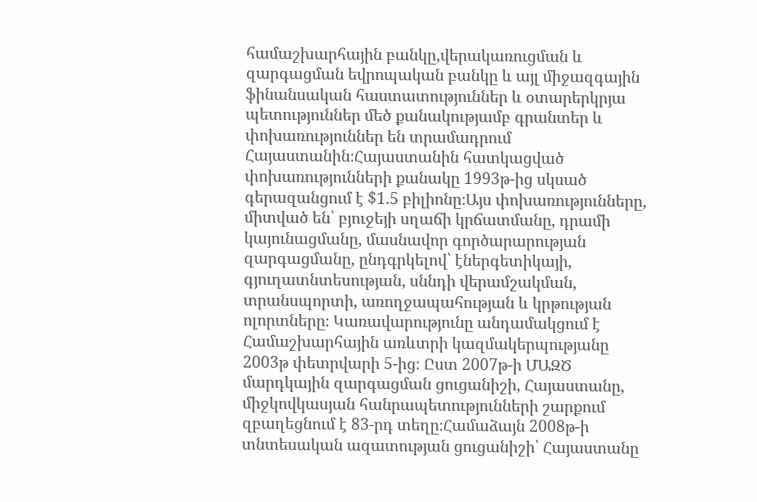համաշխարհային բանկը,վերակառուցման և զարգացման եվրոպական բանկը և այլ միջազգային ֆինանսական հաստատություններ և օտարերկրյա պետություններ մեծ քանակությամբ գրանտեր և փոխառություններ են տրամադրում Հայաստանին։Հայաստանին հատկացված փոխառությունների քանակը 1993թ-ից սկսած գերազանցում է $1.5 բիլիոնը։Այս փոխառությունները, միտված են՝ բյուջեյի սղաճի կրճատմանը, դրամի կայունացմանը, մասնավոր գործարարության զարգացմանը, ընդգրկելով՝ էներգետիկայի, գյուղատնտեսության, սննդի վերամշակման, տրանսպորտի, առողջապահության և կրթության ոլորտները։ Կառավարությունը անդամակցում է Համաշխարհային առևտրի կազմակերպությանը 2003թ փետրվարի 5-ից։ Ըստ 2007թ-ի ՄԱԶԾ մարդկային զարգացման ցուցանիշի, Հայաստանը, միջկովկասյան հանրապետությունների շարքում զբաղեցնում է 83-րդ տեղը։Համաձայն 2008թ-ի  տնտեսական ազատության ցուցանիշի՝ Հայաստանը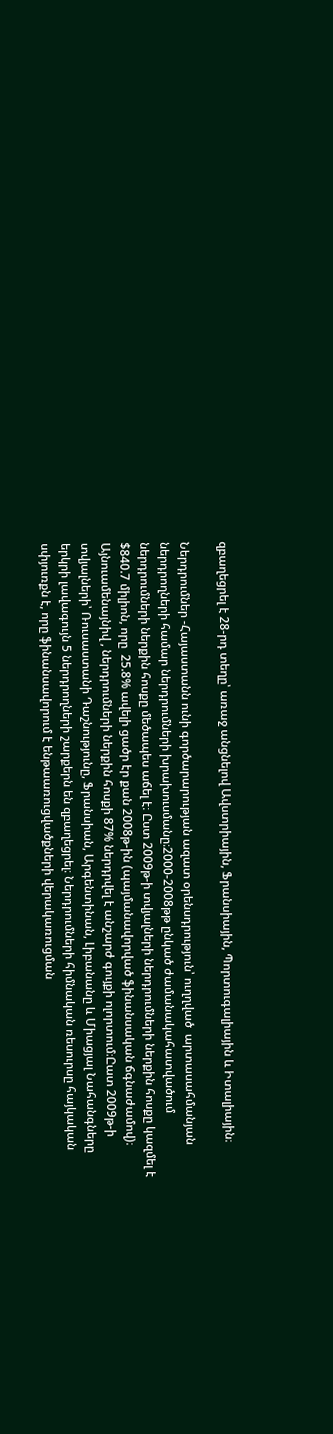զբաղեցրել է 28-րդ տեղը՝ առաջ անցնելով Ավստրիային, Ֆրանսիային, Պորտուգալիային և Իտալիային։

Ներդրումներ -Հայաստանն ունի գործարարության ազատ օրենսդրություն՝ ուղղված  արտասահմանյան ներդրողների համար ներդրումների խրախուսմանը։2000-2008թթ ընկած ժամանակահատվածում ներդրումների ներքին հոսքը մեծապես աճել է։ Ըստ 2009թ-ի տվյալների ներդրումների ներքին հոսքը կազմել է $840.7 միլիոն, որը  25.8% ավելի ցածր էր քան 2008թ-ին (պայմանավորված ֆինանսական ճգնաժամով)։ Այնուամենայնիվ , ներդրումների ներքին հոսքի 87% ներդրվել է անշարժ գույքի ոլորտում։Ըատ 2009թ-ի տվյալների՝ Ռուսաստանի Դաշնությունը, Ֆրանսիան, Արգենտինան, Լիբանանը և Միացյալ Նահանգները երկրի լավագույն 5 ներդրողների շարքերն են զբաղեցրել։ Ներդրումների հիմնական ռեսուրսը հայկական սփյուռքն է, որը ֆինանսավորում է ենթաառուցվածքների վերակառուցման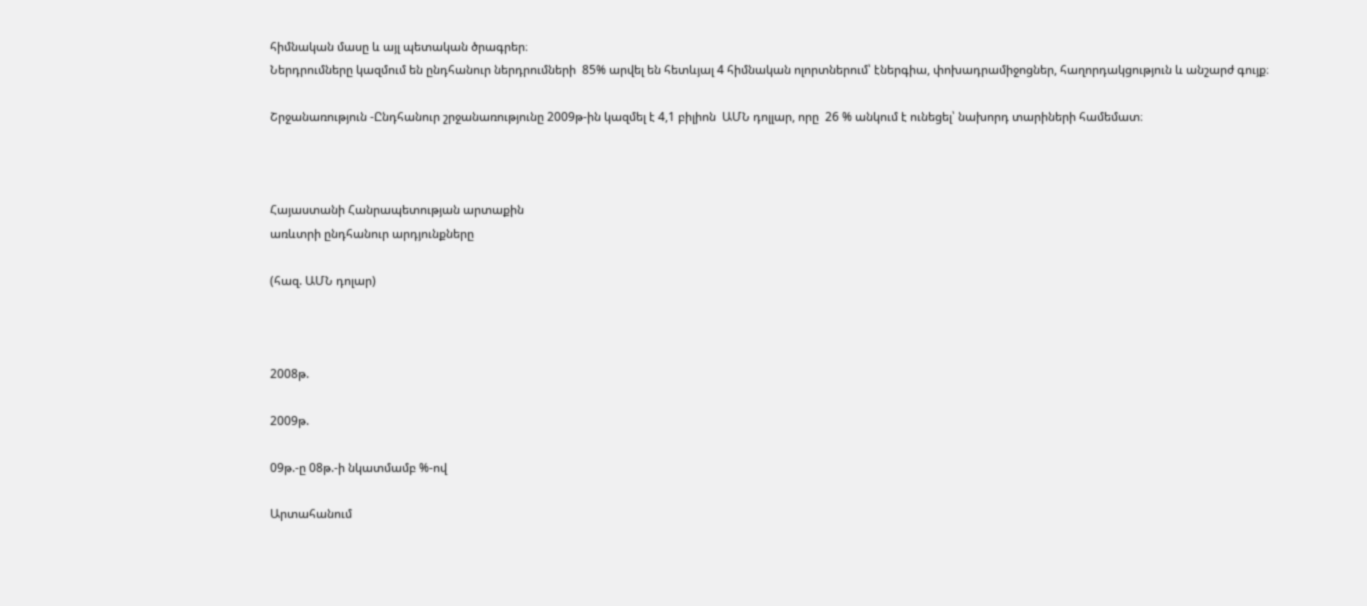հիմնական մասը և այլ պետական ծրագրեր։
Ներդրումները կազմում են ընդհանուր ներդրումների  85% արվել են հետևյալ 4 հիմնական ոլորտներում՝ էներգիա, փոխադրամիջոցներ, հաղորդակցություն և անշարժ գույք։

Շրջանառություն -Ընդհանուր շրջանառությունը 2009թ-ին կազմել է 4,1 բիլիոն  ԱՄՆ դոլլար, որը  26 % անկում է ունեցել՝ նախորդ տարիների համեմատ։



Հայաստանի Հանրապետության արտաքին
առևտրի ընդհանուր արդյունքները

(հազ. ԱՄՆ դոլար)



2008թ.

2009թ.

09թ.-ը 08թ.-ի նկատմամբ %-ով

Արտահանում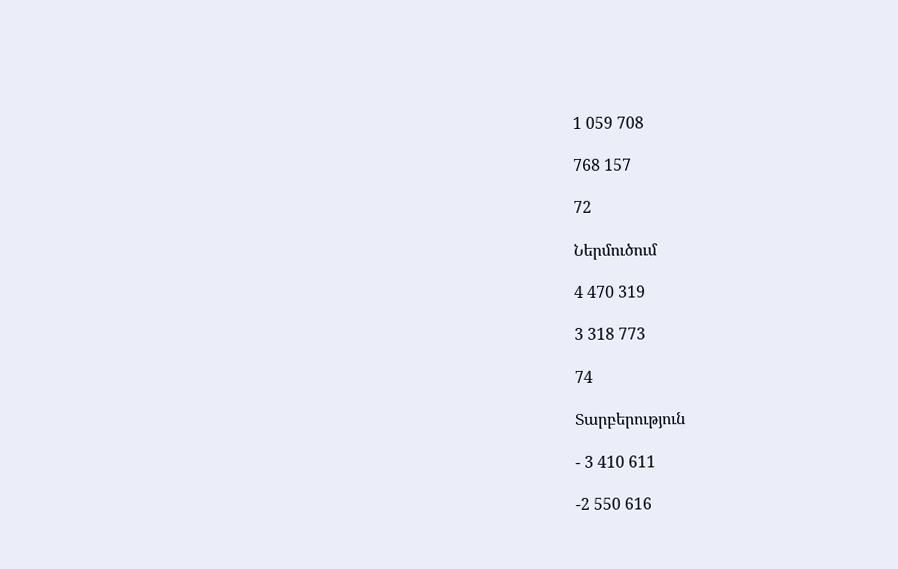1 059 708

768 157

72

Ներմուծում

4 470 319

3 318 773

74

Տարբերություն

- 3 410 611

-2 550 616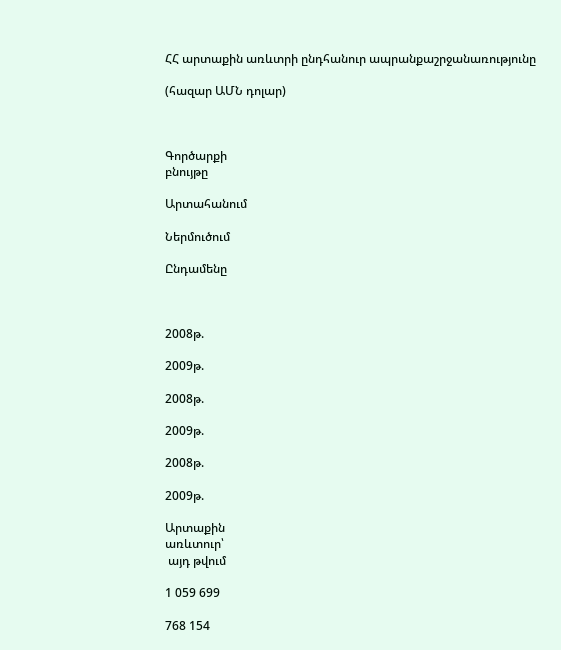ՀՀ արտաքին առևտրի ընդհանուր ապրանքաշրջանառությունը

(հազար ԱՄՆ դոլար)



Գործարքի
բնույթը

Արտահանում

Ներմուծում

Ընդամենը



2008թ.

2009թ.

2008թ.

2009թ.

2008թ.

2009թ.

Արտաքին
առևտուր՝
 այդ թվում

1 059 699

768 154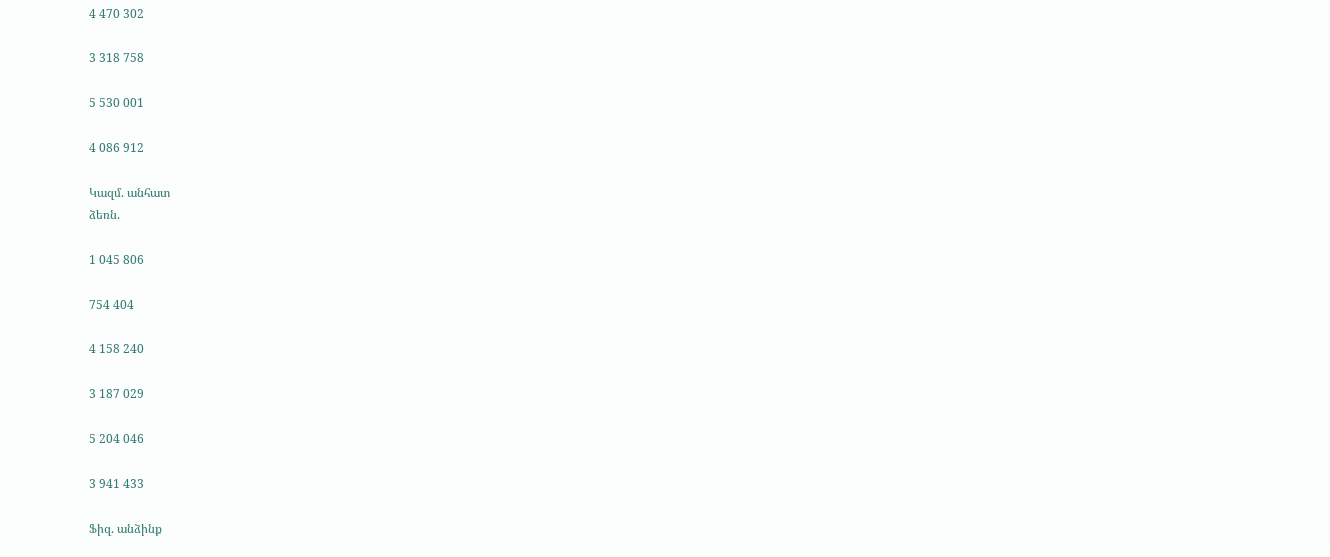4 470 302

3 318 758

5 530 001

4 086 912

Կազմ. անհատ
ձեռն.

1 045 806

754 404

4 158 240

3 187 029

5 204 046

3 941 433

Ֆիզ. անձինք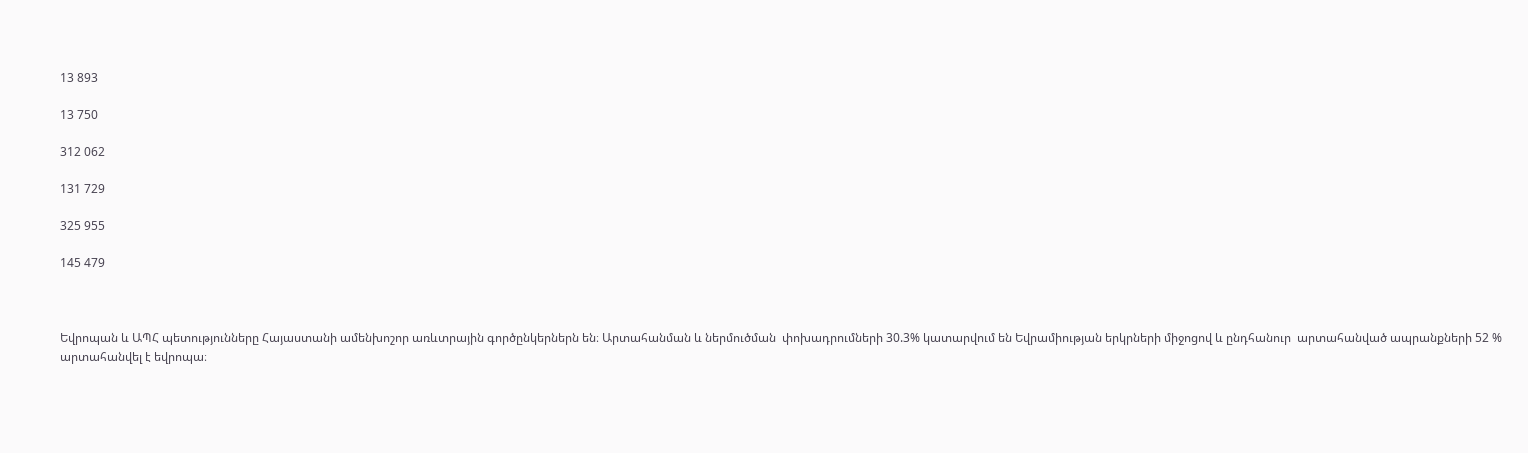13 893

13 750

312 062

131 729

325 955

145 479



Եվրոպան և ԱՊՀ պետությունները Հայաստանի ամենխոշոր առևտրային գործընկերներն են։ Արտահանման և ներմուծման  փոխադրումների 30.3% կատարվում են Եվրամիության երկրների միջոցով և ընդհանուր  արտահանված ապրանքների 52 % արտահանվել է եվրոպա։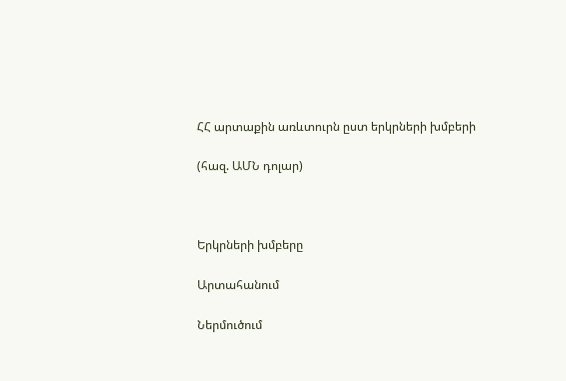ՀՀ արտաքին առևտուրն ըստ երկրների խմբերի

(հազ. ԱՄՆ դոլար)



Երկրների խմբերը

Արտահանում

Ներմուծում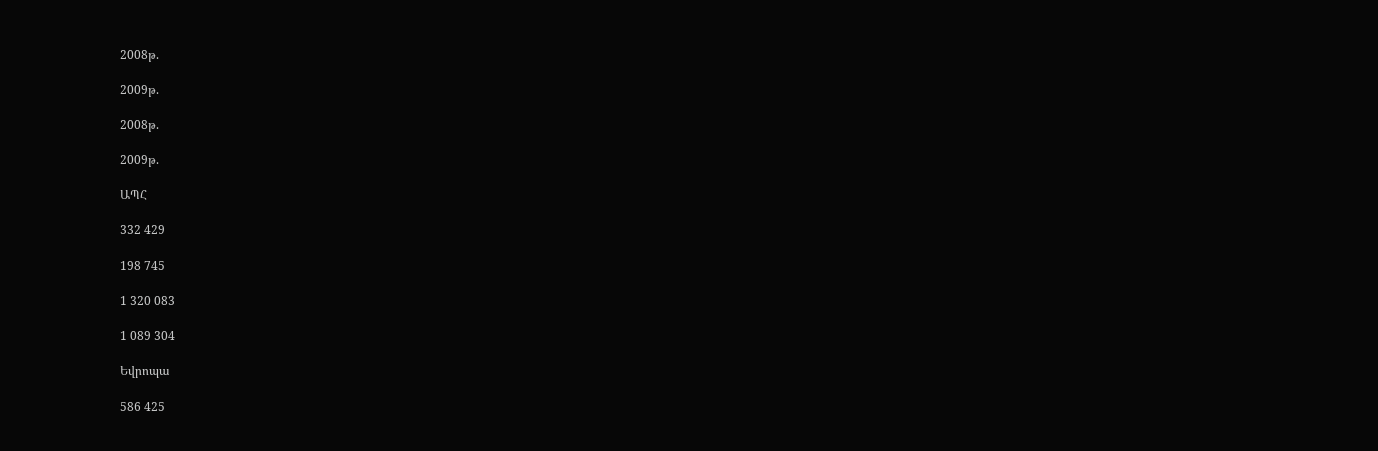2008թ.

2009թ.

2008թ.

2009թ.

ԱՊՀ

332 429

198 745

1 320 083

1 089 304

Եվրոպա

586 425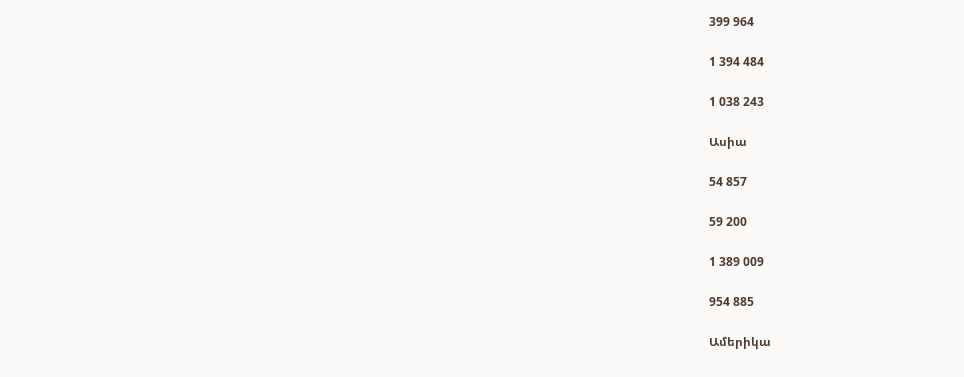399 964

1 394 484

1 038 243

Ասիա

54 857

59 200

1 389 009

954 885

Ամերիկա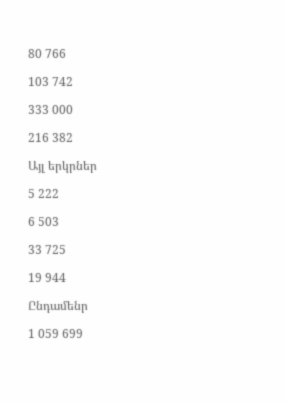80 766

103 742

333 000

216 382

Այլ երկրներ

5 222

6 503

33 725

19 944

Ընդամենր

1 059 699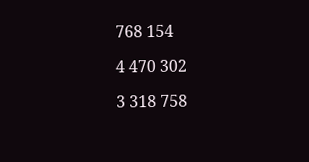768 154

4 470 302

3 318 758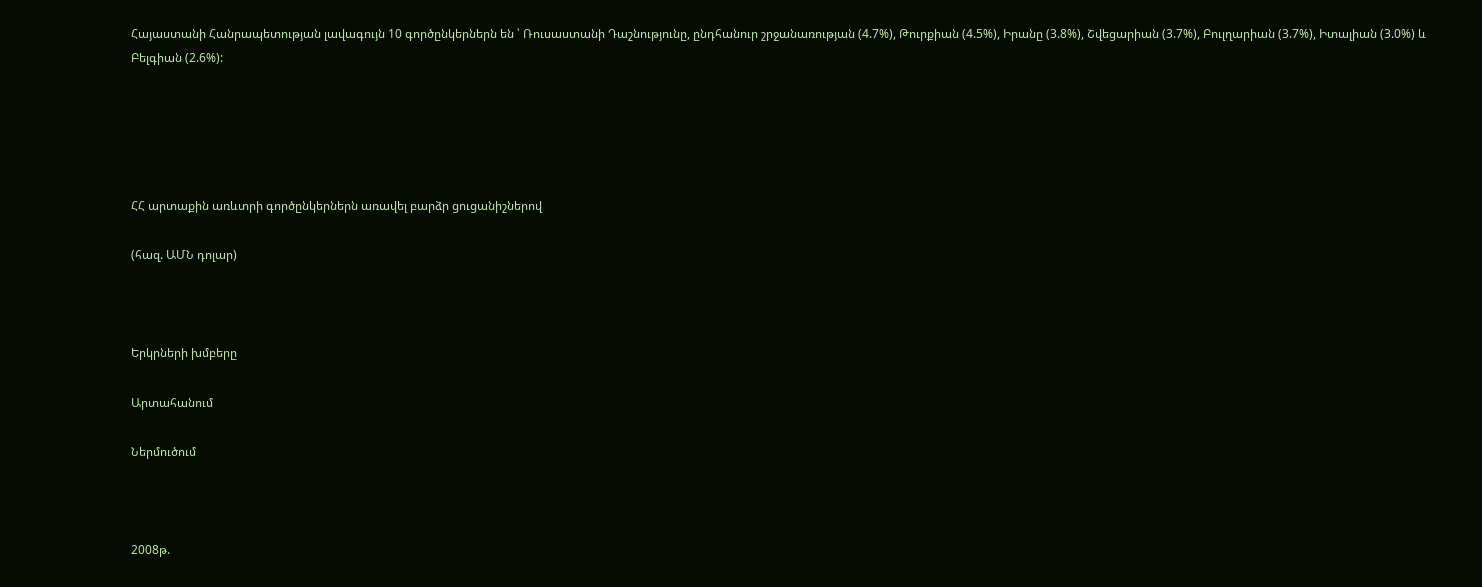Հայաստանի Հանրապետության լավագույն 10 գործընկերներն են ՝ Ռուսաստանի Դաշնությունը, ընդհանուր շրջանառության (4.7%), Թուրքիան (4.5%), Իրանը (3.8%), Շվեցարիան (3.7%), Բուլղարիան (3.7%), Իտալիան (3.0%) և Բելգիան (2.6%):





ՀՀ արտաքին առևտրի գործընկերներն առավել բարձր ցուցանիշներով

(հազ. ԱՄՆ դոլար)



Երկրների խմբերը

Արտահանում

Ներմուծում



2008թ.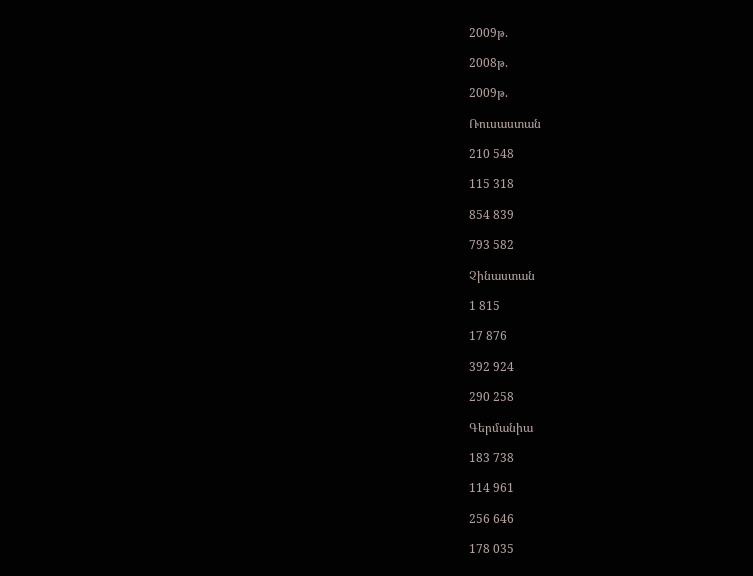2009թ.

2008թ.

2009թ.

Ռուսաստան

210 548

115 318

854 839

793 582

Չինաստան

1 815

17 876

392 924

290 258

Գերմանիա

183 738

114 961

256 646

178 035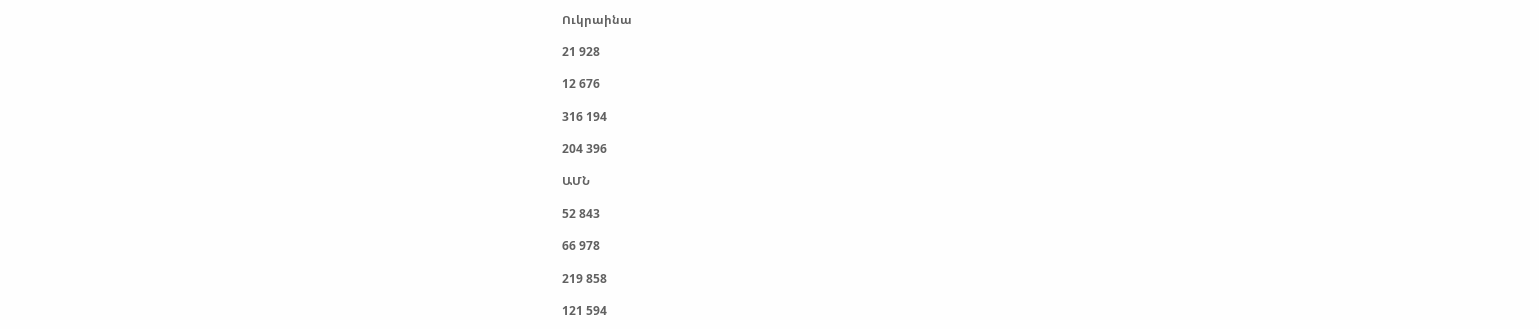Ուկրաինա

21 928

12 676

316 194

204 396

ԱՄՆ

52 843

66 978

219 858

121 594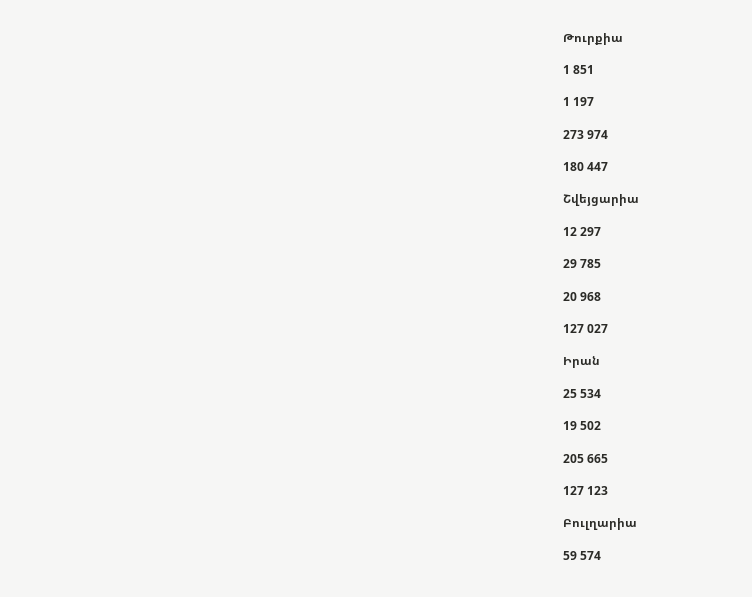Թուրքիա

1 851

1 197

273 974

180 447

Շվեյցարիա

12 297

29 785

20 968

127 027

Իրան

25 534

19 502

205 665

127 123

Բուլղարիա

59 574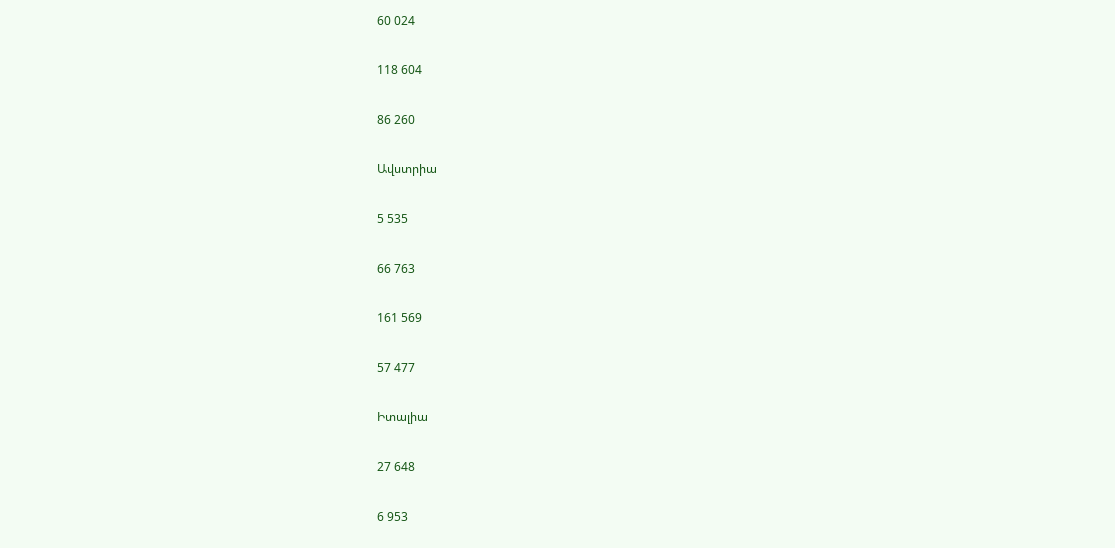60 024

118 604

86 260

Ավստրիա

5 535

66 763

161 569

57 477

Իտալիա

27 648

6 953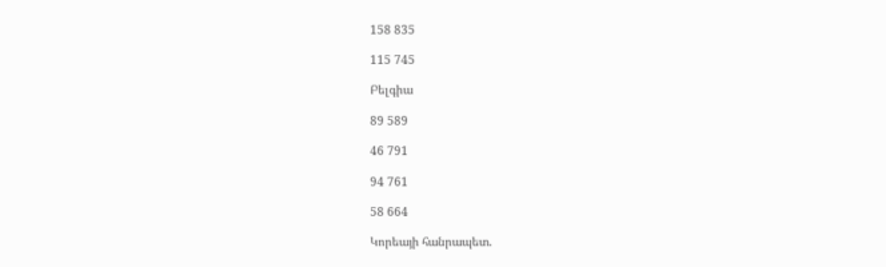158 835

115 745

Բելգիա

89 589

46 791

94 761

58 664

Կորեայի հանրապետ.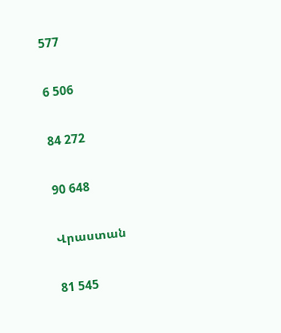577

6 506

84 272

90 648

Վրաստան

81 545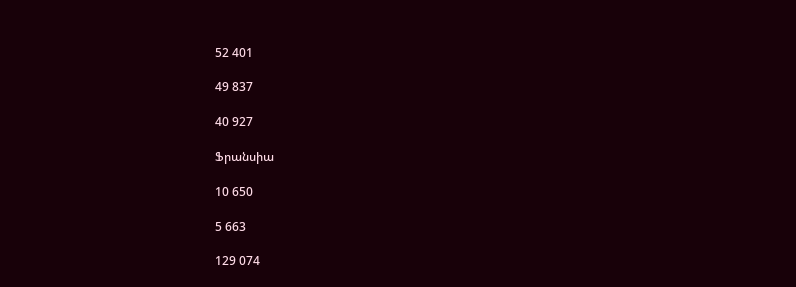52 401

49 837

40 927

Ֆրանսիա

10 650

5 663

129 074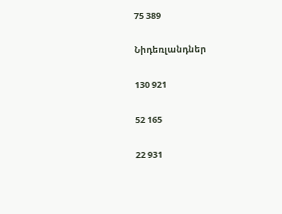75 389

Նիդեռլանդներ

130 921

52 165

22 931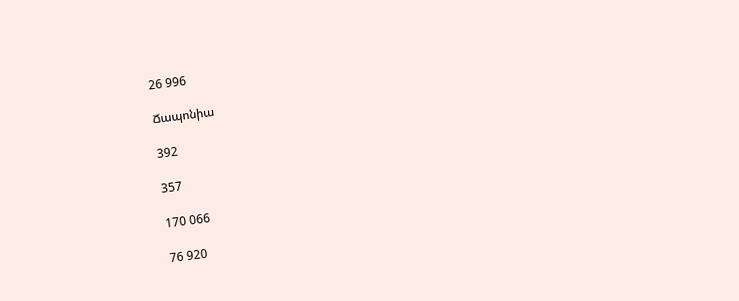26 996

Ճապոնիա

392

357

170 066

76 920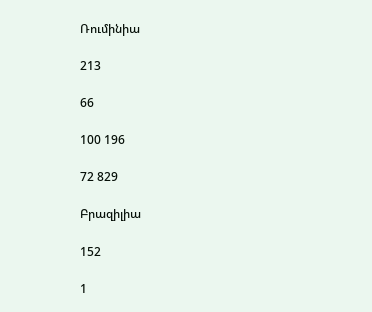Ռումինիա

213

66

100 196

72 829

Բրազիլիա

152

1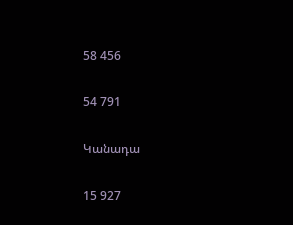58 456

54 791

Կանադա

15 927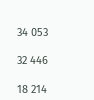34 053

32 446

18 214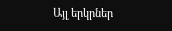Այլ երկրներ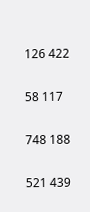126 422

58 117

748 188

521 439